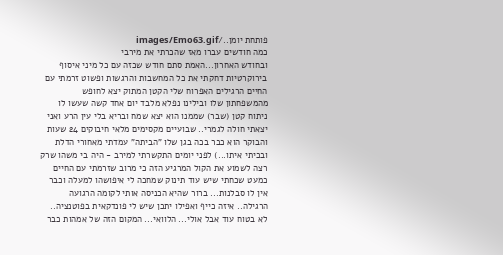פותחת יומן../images/Emo63.gif
כמה חודשים עברו מאז שהכרתי את מירבי
ובחודש האחרון...האמת סתם חודש שכזה עם כל מיני איסוף בירוקרטיות דחקתי את כל המחשבות והרגשות ופשוט זרמתי עם החיים הרגילים האפרוח שלי הקטן המתוק יצא לחופש מהמשפחתון שלו ובילינו נפלא מלבד יום אחד קשה שעשו לו ניתוח קטן (שבר) שממנו הוא יצא שמח ובריא בלי עין הרע ואני יצאתי חולה לגמרי.. שבועיים מקסימים מלאי חיבוקים 24 שעות והבוקר הוא כבר בכה בגן שלו "הביתה" עמדתי מאחורי הדלת ובכיתי איתו...) לפני יומים התקשרתי למירב - היה בי משהו שרק רצה לשמוע את הקול המרגיע הזה כי מרוב שזרמתי עם החיים כמעט שכחתי שיש עוד תינוק שמחכה לי איפושהו למעלה וכבר אין לו סבלנות... ברור שהיא הכניסה אותי לקומה הרגועה הרגילה.. איזה כייף ואפילו יתכן שיש לי פונדקאית בפוטנציה.. לא בטוח עוד אבל אולי... הלוואי... המקום הזה של אמהות כבר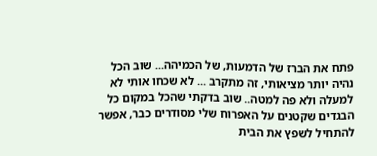פתח את הברז של הדמעות, של הכמיהה... שוב הכל נהיה יותר מציאותי, זה מתקרב ... לא שכחו אותי לא למעלה ולא פה למטה.. שוב בדקתי שהכל במקום כל הבגדים שקטנים על האפרוח שלי מסודרים כבר, אפשר להתחיל לשפץ את הבית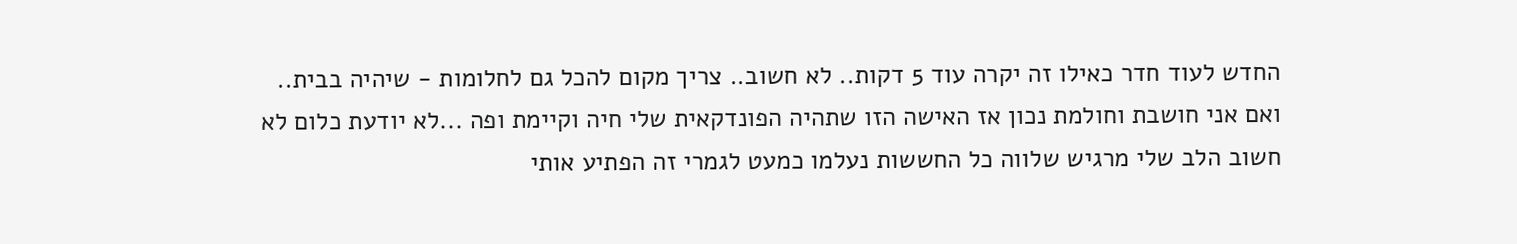החדש לעוד חדר כאילו זה יקרה עוד 5 דקות.. לא חשוב.. צריך מקום להכל גם לחלומות - שיהיה בבית.. ואם אני חושבת וחולמת נכון אז האישה הזו שתהיה הפונדקאית שלי חיה וקיימת ופה ...לא יודעת כלום לא חשוב הלב שלי מרגיש שלווה כל החששות נעלמו כמעט לגמרי זה הפתיע אותי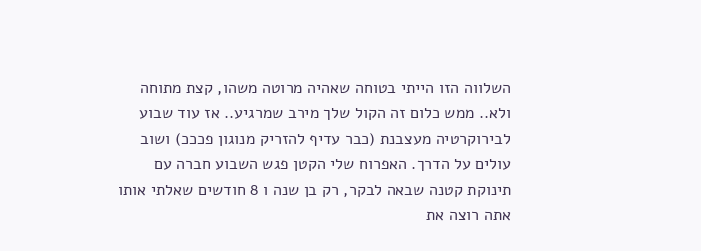השלווה הזו הייתי בטוחה שאהיה מרוטה משהו, קצת מתוחה ולא.. ממש כלום זה הקול שלך מירב שמרגיע.. אז עוד שבוע לבירוקרטיה מעצבנת (כבר עדיף להזריק מנוגון פכככ) ושוב עולים על הדרך. האפרוח שלי הקטן פגש השבוע חברה עם תינוקת קטנה שבאה לבקר, רק בן שנה ו 8 חודשים שאלתי אותו אתה רוצה את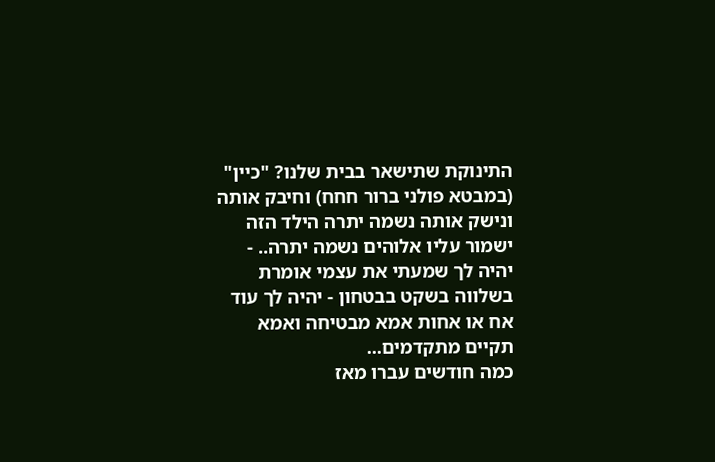התינוקת שתישאר בבית שלנו? "כיין" (במבטא פולני ברור חחח) וחיבק אותה ונישק אותה נשמה יתרה הילד הזה ישמור עליו אלוהים נשמה יתרה.. - יהיה לך שמעתי את עצמי אומרת בשלווה בשקט בבטחון - יהיה לך עוד אח או אחות אמא מבטיחה ואמא תקיים מתקדמים...
כמה חודשים עברו מאז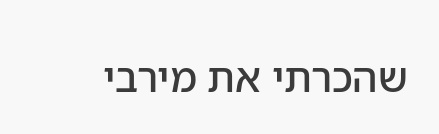שהכרתי את מירבי